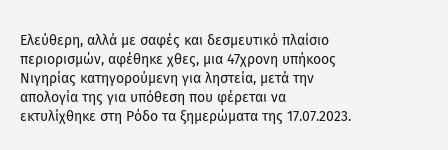Ελεύθερη, αλλά με σαφές και δεσμευτικό πλαίσιο περιορισμών, αφέθηκε χθες, μια 47χρονη υπήκοος Νιγηρίας κατηγορούμενη για ληστεία, μετά την απολογία της για υπόθεση που φέρεται να εκτυλίχθηκε στη Ρόδο τα ξημερώματα της 17.07.2023.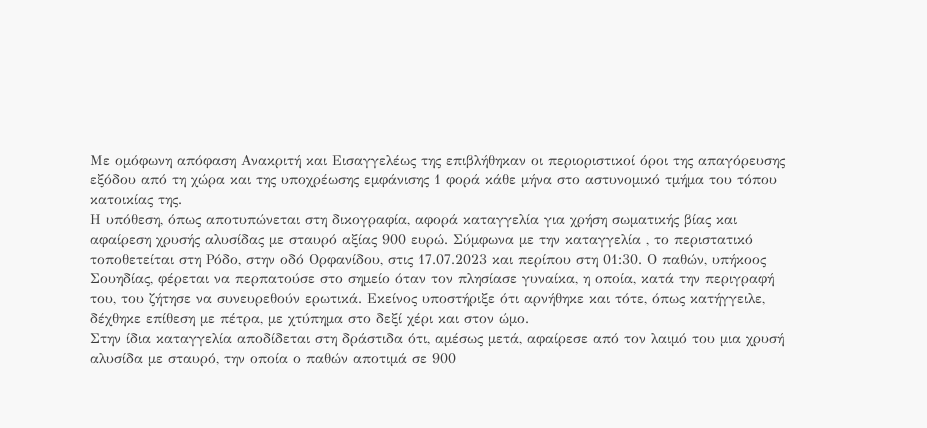Με ομόφωνη απόφαση Ανακριτή και Εισαγγελέως της επιβλήθηκαν οι περιοριστικοί όροι της απαγόρευσης εξόδου από τη χώρα και της υποχρέωσης εμφάνισης 1 φορά κάθε μήνα στο αστυνομικό τμήμα του τόπου κατοικίας της.
Η υπόθεση, όπως αποτυπώνεται στη δικογραφία, αφορά καταγγελία για χρήση σωματικής βίας και αφαίρεση χρυσής αλυσίδας με σταυρό αξίας 900 ευρώ. Σύμφωνα με την καταγγελία , το περιστατικό τοποθετείται στη Ρόδο, στην οδό Ορφανίδου, στις 17.07.2023 και περίπου στη 01:30. Ο παθών, υπήκοος Σουηδίας, φέρεται να περπατούσε στο σημείο όταν τον πλησίασε γυναίκα, η οποία, κατά την περιγραφή του, του ζήτησε να συνευρεθούν ερωτικά. Εκείνος υποστήριξε ότι αρνήθηκε και τότε, όπως κατήγγειλε, δέχθηκε επίθεση με πέτρα, με χτύπημα στο δεξί χέρι και στον ώμο.
Στην ίδια καταγγελία αποδίδεται στη δράστιδα ότι, αμέσως μετά, αφαίρεσε από τον λαιμό του μια χρυσή αλυσίδα με σταυρό, την οποία ο παθών αποτιμά σε 900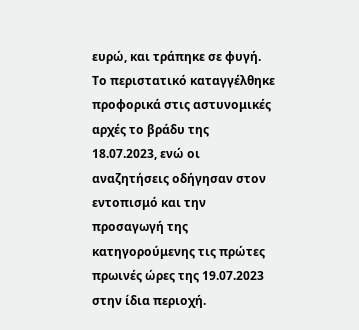ευρώ, και τράπηκε σε φυγή. Το περιστατικό καταγγέλθηκε προφορικά στις αστυνομικές αρχές το βράδυ της 18.07.2023, ενώ οι αναζητήσεις οδήγησαν στον εντοπισμό και την προσαγωγή της κατηγορούμενης τις πρώτες πρωινές ώρες της 19.07.2023 στην ίδια περιοχή.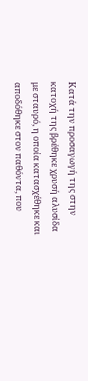Κατά την προσαγωγή της στην κατοχή της βρέθηκε χρυσή αλυσίδα με σταυρό, η οποία κατασχέθηκε και αποδόθηκε στον παθόντα, που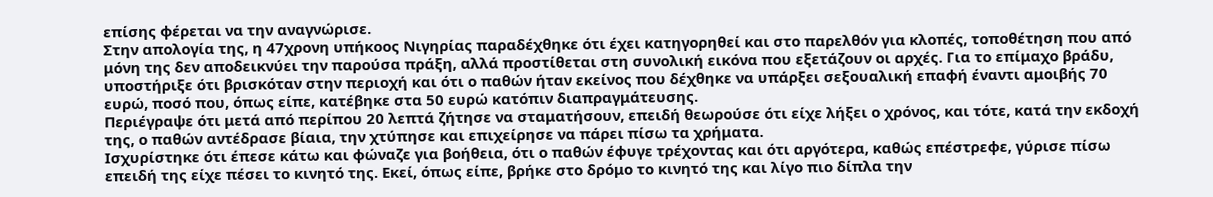επίσης φέρεται να την αναγνώρισε.
Στην απολογία της, η 47χρονη υπήκοος Νιγηρίας παραδέχθηκε ότι έχει κατηγορηθεί και στο παρελθόν για κλοπές, τοποθέτηση που από μόνη της δεν αποδεικνύει την παρούσα πράξη, αλλά προστίθεται στη συνολική εικόνα που εξετάζουν οι αρχές. Για το επίμαχο βράδυ, υποστήριξε ότι βρισκόταν στην περιοχή και ότι ο παθών ήταν εκείνος που δέχθηκε να υπάρξει σεξουαλική επαφή έναντι αμοιβής 70 ευρώ, ποσό που, όπως είπε, κατέβηκε στα 50 ευρώ κατόπιν διαπραγμάτευσης.
Περιέγραψε ότι μετά από περίπου 20 λεπτά ζήτησε να σταματήσουν, επειδή θεωρούσε ότι είχε λήξει ο χρόνος, και τότε, κατά την εκδοχή της, ο παθών αντέδρασε βίαια, την χτύπησε και επιχείρησε να πάρει πίσω τα χρήματα.
Ισχυρίστηκε ότι έπεσε κάτω και φώναζε για βοήθεια, ότι ο παθών έφυγε τρέχοντας και ότι αργότερα, καθώς επέστρεφε, γύρισε πίσω επειδή της είχε πέσει το κινητό της. Εκεί, όπως είπε, βρήκε στο δρόμο το κινητό της και λίγο πιο δίπλα την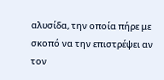αλυσίδα, την οποία πήρε με σκοπό να την επιστρέψει αν τον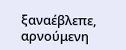ξαναέβλεπε, αρνούμενη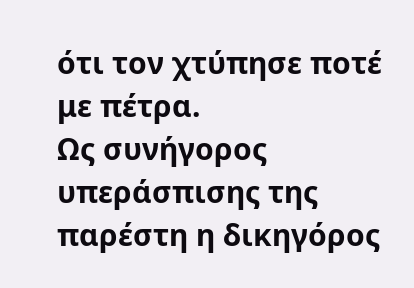ότι τον χτύπησε ποτέ με πέτρα.
Ως συνήγορος υπεράσπισης της παρέστη η δικηγόρος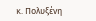κ. Πολυξένη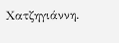Χατζηγιάννη.